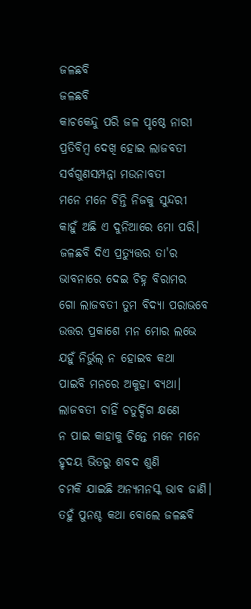ଜଳଛବି
ଜଳଛବି
କାଚକେନ୍ଦୁ ପରି ଜଳ ପୃଷ୍ଠେ ନାରୀ
ପ୍ରତିବିମ୍ବ ଦେଖି ହୋଇ ଲାଜବତୀ
ସର୍ବଗୁଣସମ୍ପନ୍ନା ମଉନାବତୀ
ମନେ ମନେ ଚିନ୍ତି ନିଜକୁ ସୁନ୍ଦରୀ
କାହୁଁ ଅଛି ଏ ଦୁନିଆରେ ମୋ ପରି।
ଜଳଛବି ଦିଏ ପ୍ରତ୍ୟୁତ୍ତର ତା'ର
ଭାବନାରେ ଦେଇ ଚିହ୍ନ ବିରାମର
ଗୋ ଲାଜବତୀ ତୁମ ବିଦ୍ୟା ପରାଭବେ
ଉତ୍ତର ପ୍ରକାଶେ ମନ ମୋର ଲଭେ
ଯହୁଁ ନିର୍ଭୁଲ୍ ନ ହୋଇବ କଥା
ପାଇବି ମନରେ ଅକୁହା ବ୍ୟଥା।
ଲାଜବତୀ ଚାହିଁ ଚତୁର୍ଦ୍ଦିଗ କ୍ଷଣେ
ନ ପାଇ କାହାକୁ ଚିନ୍ତେ ମନେ ମନେ
ହୃଦୟ ଭିତରୁ ଶବଦ ଶୁଣି
ଚମକି ଯାଇଛି ଅନ୍ୟମନସ୍କ ଭାବ ଜାଣି।
ତହୁଁ ପୁନଶ୍ଚ କଥା ବୋଲେ ଜଳଛବି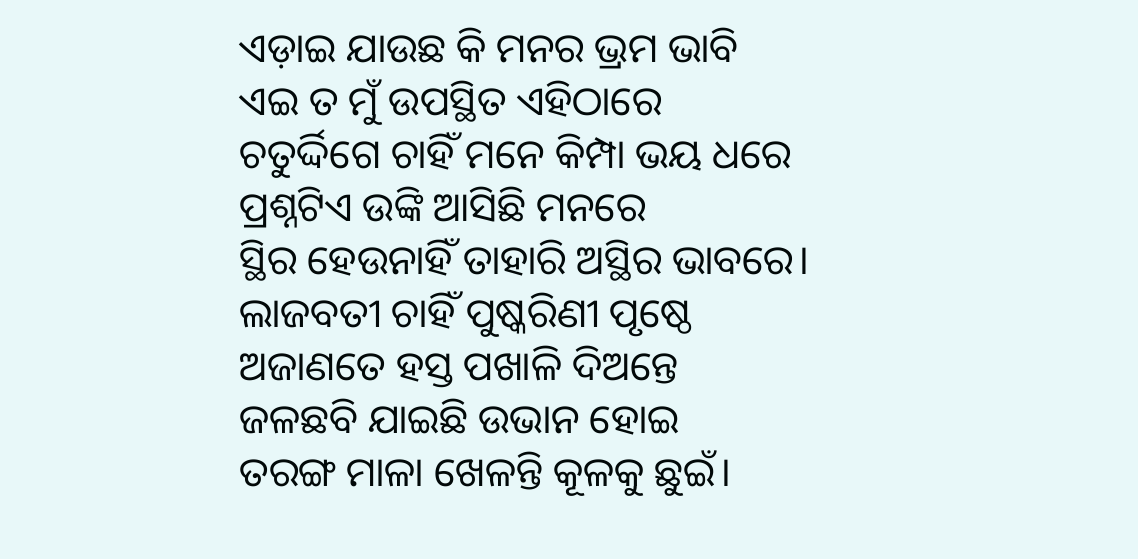ଏଡ଼ାଇ ଯାଉଛ କି ମନର ଭ୍ରମ ଭାବି
ଏଇ ତ ମୁଁ ଉପସ୍ଥିତ ଏହିଠାରେ
ଚତୁର୍ଦ୍ଦିଗେ ଚାହିଁ ମନେ କିମ୍ପା ଭୟ ଧରେ
ପ୍ରଶ୍ନଟିଏ ଉଙ୍କି ଆସିଛି ମନରେ
ସ୍ଥିର ହେଉନାହିଁ ତାହାରି ଅସ୍ଥିର ଭାବରେ।
ଲାଜବତୀ ଚାହିଁ ପୁଷ୍କରିଣୀ ପୃଷ୍ଠେ
ଅଜାଣତେ ହସ୍ତ ପଖାଳି ଦିଅନ୍ତେ
ଜଳଛବି ଯାଇଛି ଉଭାନ ହୋଇ
ତରଙ୍ଗ ମାଳା ଖେଳନ୍ତି କୂଳକୁ ଛୁଇଁ।